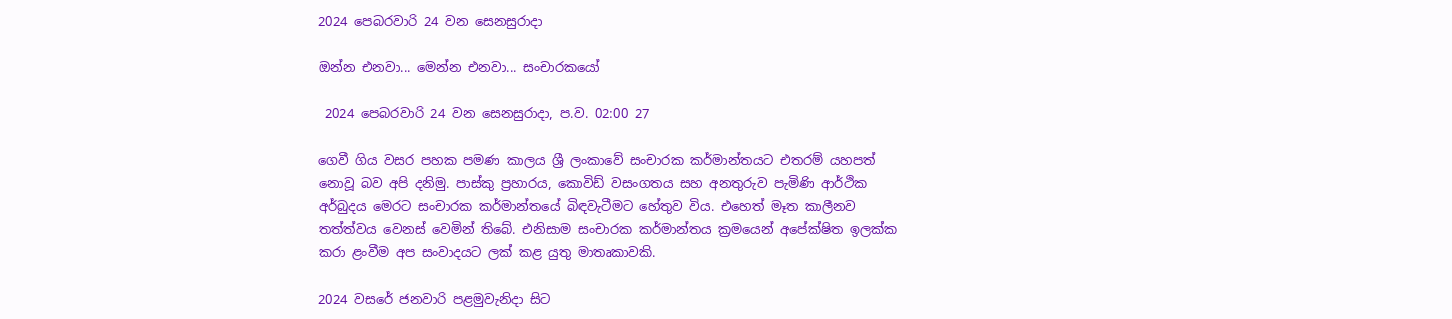2024 පෙබරවාරි 24 වන සෙනසුරාදා

ඔන්න එනවා... මෙන්න එනවා... සංචාරකයෝ

 2024 පෙබරවාරි 24 වන සෙනසුරාදා, ප.ව. 02:00 27

ගෙවී ගිය වසර පහක පමණ කාලය ශ්‍රී ලංකාවේ සංචාරක කර්මාන්තයට එතරම් යහපත් නොවූ බව අපි දනිමු. පාස්කු ප්‍රහාරය, කොවිඩ් වසංගතය සහ අනතුරුව පැමිණි ආර්ථික අර්බුදය මෙරට සංචාරක කර්මාන්තයේ බිඳවැටීමට හේතුව විය. එහෙත් මෑත කාලීනව තත්ත්වය වෙනස් වෙමින් තිබේ. එනිසාම සංචාරක කර්මාන්තය ක්‍රමයෙන් අපේක්ෂිත ඉලක්ක කරා ළංවීම අප සංවාදයට ලක් කළ යුතු මාතෘකාවකි.

2024 වසරේ ජනවාරි පළමුවැනිදා සිට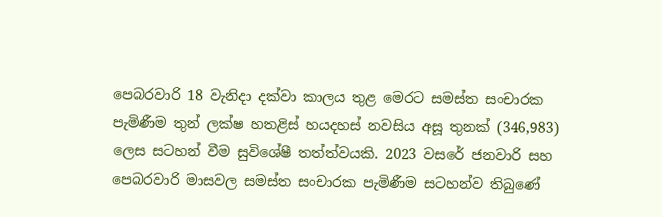පෙබරවාරි 18 වැනිදා දක්වා කාලය තුළ මෙරට සමස්ත සංචාරක පැමිණීම තුන් ලක්ෂ හතළිස් හයදහස් නවසිය අසූ තුනක් (346,983) ලෙස සටහන් වීම සුවිශේෂී තත්ත්වයකි. 2023 වසරේ ජනවාරි සහ පෙබරවාරි මාසවල සමස්ත සංචාරක පැමිණීම සටහන්ව තිබුණේ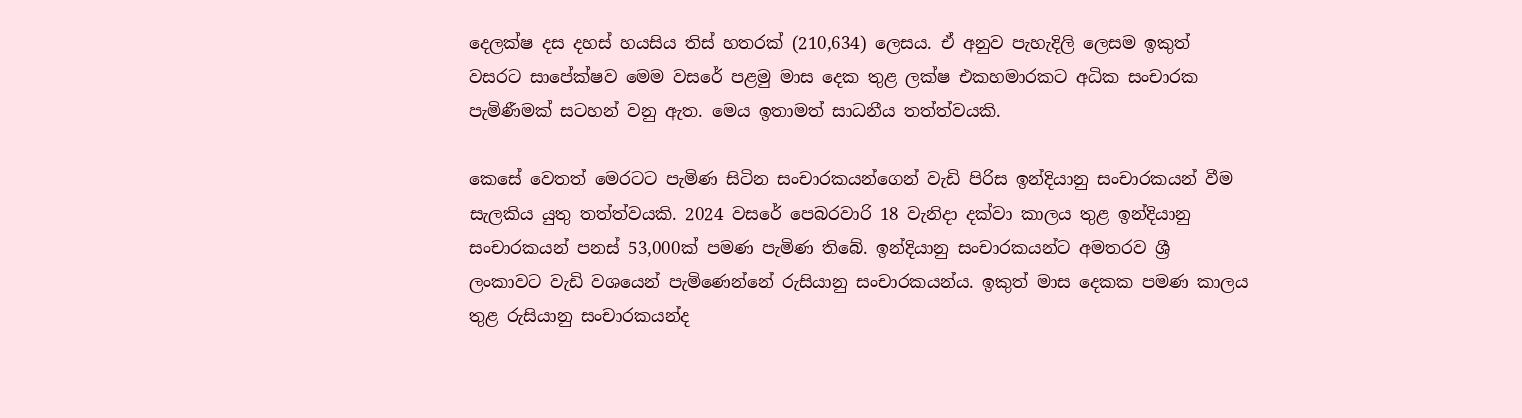දෙලක්ෂ දස දහස් හයසිය තිස් හතරක් (210,634) ලෙසය. ඒ අනුව පැහැදිලි ලෙසම ඉකුත් වසරට සාපේක්ෂව මෙම වසරේ පළමු මාස දෙක තුළ ලක්ෂ එකහමාරකට අධික සංචාරක පැමිණීමක් සටහන් වනු ඇත. මෙය ඉතාමත් සාධනීය තත්ත්වයකි.

කෙසේ වෙතත් මෙරටට පැමිණ සිටින සංචාරකයන්ගෙන් වැඩි පිරිස ඉන්දියානු සංචාරකයන් වීම සැලකිය යුතු තත්ත්වයකි. 2024 වසරේ පෙබරවාරි 18 වැනිදා දක්වා කාලය තුළ ඉන්දියානු සංචාරකයන් පනස් 53,000ක් පමණ පැමිණ තිබේ. ඉන්දියානු සංචාරකයන්ට අමතරව ශ්‍රී ලංකාවට වැඩි වශයෙන් පැමිණෙන්නේ රුසියානු සංචාරකයන්ය. ඉකුත් මාස දෙකක පමණ කාලය තුළ රුසියානු සංචාරකයන්ද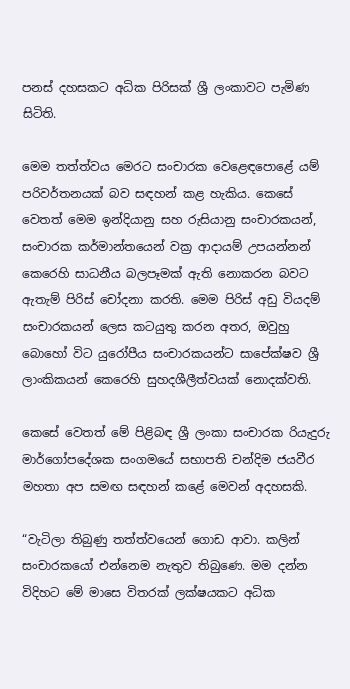පනස් දහසකට අධික පිරිසක් ශ්‍රී ලංකාවට පැමිණ සිටිති.

මෙම තත්ත්වය මෙරට සංචාරක වෙළෙඳපොළේ යම් පරිවර්තනයක් බව සඳහන් කළ හැකිය. කෙසේ වෙතත් මෙම ඉන්දියානු සහ රුසියානු සංචාරකයන්, සංචාරක කර්මාන්තයෙන් වක්‍ර ආදායම් උපයන්නන් කෙරෙහි සාධනීය බලපෑමක් ඇති නොකරන බවට ඇතැම් පිරිස් චෝදනා කරති. මෙම පිරිස් අඩු වියදම් සංචාරකයන් ලෙස කටයුතු කරන අතර, ඔවුහු බොහෝ විට යුරෝපීය සංචාරකයන්ට සාපේක්ෂව ශ්‍රී ලාංකිකයන් කෙරෙහි සුහදශීලීත්වයක් නොදක්වති.

කෙසේ වෙතත් මේ පිළිබඳ ශ්‍රී ලංකා සංචාරක රියැදුරු මාර්ගෝපදේශක සංගමයේ සභාපති චන්දිම ජයවීර මහතා අප සමඟ සඳහන් කළේ මෙවන් අදහසකි.

“වැටිලා තිබුණු තත්ත්වයෙන් ගොඩ ආවා. කලින් සංචාරකයෝ එන්නෙම නැතුව තිබුණෙ. මම දන්න විදිහට මේ මාසෙ විතරක් ලක්ෂයකට අධික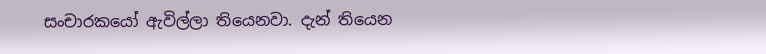සංචාරකයෝ ඇවිල්ලා තියෙනවා. දැන් තියෙන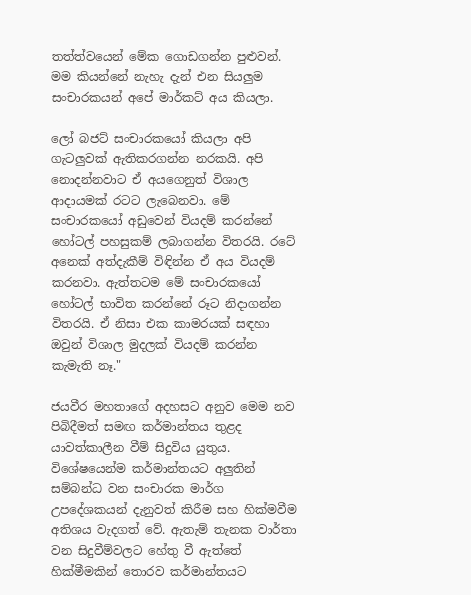තත්ත්වයෙන් මේක ගොඩගන්න පුළුවන්. මම කියන්නේ නැහැ දැන් එන සියලුම සංචාරකයන් අපේ මාර්කට් අය කියලා.

ලෝ බජට් සංචාරකයෝ කියලා අපි ගැටලුවක් ඇතිකරගන්න නරකයි. අපි නොදන්නවාට ඒ අයගෙනුත් විශාල ආදායමක් රටට ලැබෙනවා. මේ සංචාරකයෝ අඩුවෙන් වියදම් කරන්නේ හෝටල් පහසුකම් ලබාගන්න විතරයි. රටේ අනෙක් අත්දැකීම් විඳින්න ඒ අය වියදම් කරනවා. ඇත්තටම මේ සංචාරකයෝ හෝටල් භාවිත කරන්නේ රූට නිදාගන්න විතරයි. ඒ නිසා එක කාමරයක් සඳහා ඔවුන් විශාල මුදලක් වියදම් කරන්න කැමැති නෑ."

ජයවීර මහතාගේ අදහසට අනුව මෙම නව පිබිදීමත් සමඟ කර්මාන්තය තුළද යාවත්කාලීන වීම් සිදුවිය යුතුය. විශේෂයෙන්ම කර්මාන්තයට අලුතින් සම්බන්ධ වන සංචාරක මාර්ග උපදේශකයන් දැනුවත් කිරීම සහ හික්මවීම අතිශය වැදගත් වේ. ඇතැම් තැනක වාර්තා වන සිදුවීම්වලට හේතු වී ඇත්තේ හික්මීමකින් තොරව කර්මාන්තයට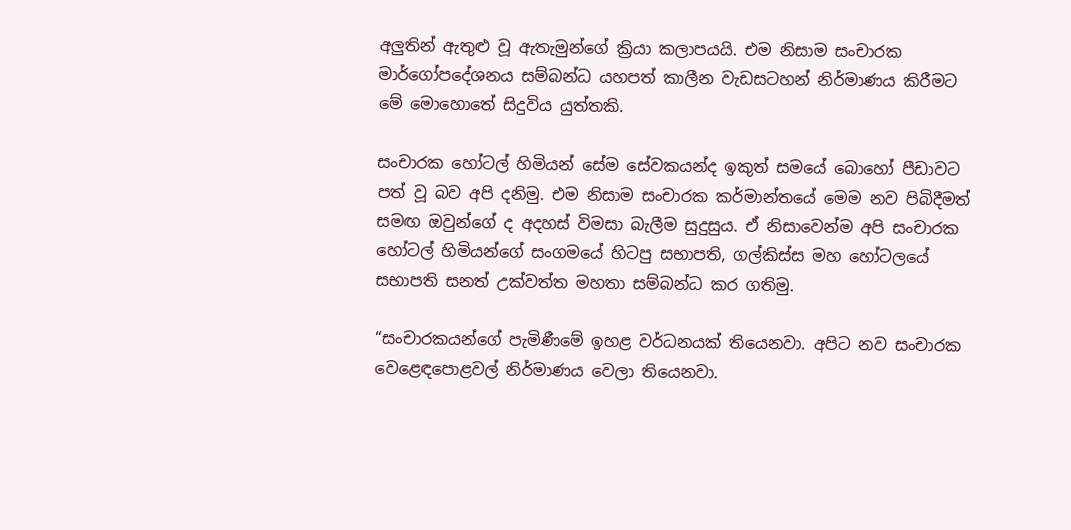අලුතින් ඇතුළු වූ ඇතැමුන්ගේ ක්‍රියා කලාපයයි. එම නිසාම සංචාරක මාර්ගෝපදේශනය සම්බන්ධ යහපත් කාලීන වැඩසටහන් නිර්මාණය කිරීමට මේ මොහොතේ සිදුවිය යුත්තකි.

සංචාරක හෝටල් හිමියන් සේම සේවකයන්ද ඉකුත් සමයේ බොහෝ පීඩාවට පත් වූ බව අපි දනිමු. එම නිසාම සංචාරක කර්මාන්තයේ මෙම නව පිබිදීමත් සමඟ ඔවුන්ගේ ද අදහස් විමසා බැලීම සුදුසුය. ඒ නිසාවෙන්ම අපි සංචාරක හෝටල් හිමියන්ගේ සංගමයේ හිටපු සභාපති, ගල්කිස්ස මහ හෝටලයේ සභාපති සනත් උක්වත්ත මහතා සම්බන්ධ කර ගතිමු.

“සංචාරකයන්ගේ පැමිණීමේ ඉහළ වර්ධනයක් තියෙනවා. අපිට නව සංචාරක වෙළෙඳපොළවල් නිර්මාණය වෙලා තියෙනවා.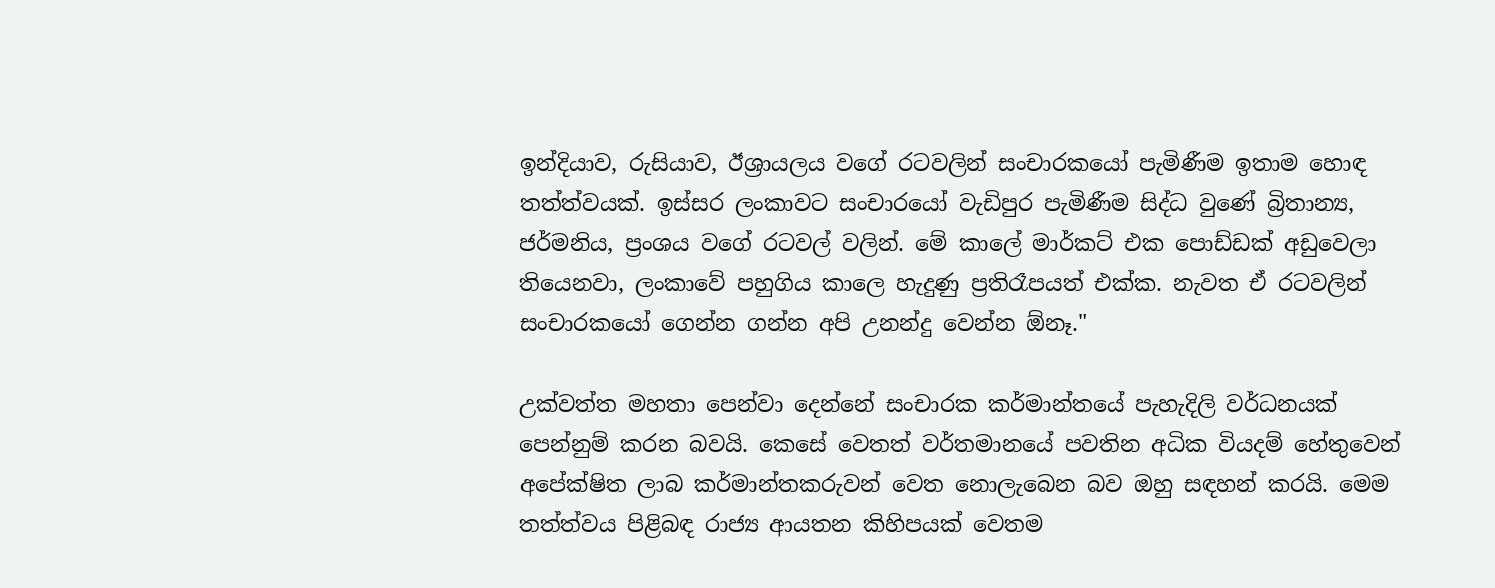ඉන්දියාව, රුසියාව, ඊශ්‍රායලය වගේ රටවලින් සංචාරකයෝ පැමිණීම ඉතාම හොඳ තත්ත්වයක්. ඉස්සර ලංකාවට සංචාරයෝ වැඩිපුර පැමිණීම සිද්ධ වුණේ බ්‍රිතාන්‍ය, ජර්මනිය, ප්‍රංශය වගේ රටවල් වලින්. මේ කාලේ මාර්කට් එක පොඩ්ඩක් අඩුවෙලා තියෙනවා, ලංකාවේ පහුගිය කාලෙ හැදුණු ප්‍රතිරෑපයත් එක්ක. නැවත ඒ රටවලින් සංචාරකයෝ ගෙන්න ගන්න අපි උනන්දු වෙන්න ඕනෑ."

උක්වත්ත මහතා පෙන්වා දෙන්නේ සංචාරක කර්මාන්තයේ පැහැදිලි වර්ධනයක් පෙන්නුම් කරන බවයි. කෙසේ වෙතත් වර්තමානයේ පවතින අධික වියදම් හේතුවෙන් අපේක්ෂිත ලාබ කර්මාන්තකරුවන් වෙත නොලැබෙන බව ඔහු සඳහන් කරයි. මෙම තත්ත්වය පිළිබඳ රාජ්‍ය ආයතන කිහිපයක් වෙතම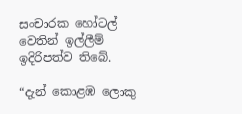සංචාරක හෝටල් වෙතින් ඉල්ලීම් ඉදිරිපත්ව තිබේ.

“දැන් කොළඹ ලොකු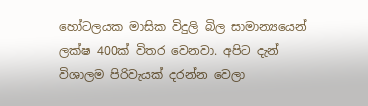හෝටලයක මාසික විදුලි බිල සාමාන්‍යයෙන් ලක්ෂ 400ක් විතර වෙනවා. අපිට දැන් විශාලම පිරිවැයක් දරන්න වෙලා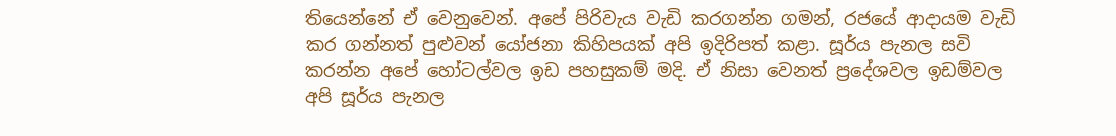තියෙන්නේ ඒ වෙනුවෙන්. අපේ පිරිවැය වැඩි කරගන්න ගමන්, රජයේ ආදායම වැඩි කර ගන්නත් පුළුවන් යෝජනා කිහිපයක් අපි ඉදිරිපත් කළා. සූර්ය පැනල සවි කරන්න අපේ හෝටල්වල ඉඩ පහසුකම් මදි. ඒ නිසා වෙනත් ප්‍රදේශවල ඉඩම්වල අපි සූර්ය පැනල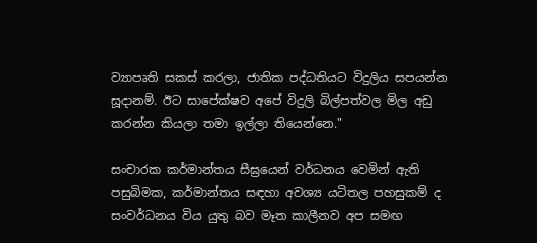ව්‍යාපෘති සකස් කරලා, ජාතික පද්ධතියට විදුලිය සපයන්න සූදානම්. ඊට සාපේක්ෂව අපේ විදුලි බිල්පත්වල මිල අඩු කරන්න කියලා තමා ඉල්ලා තියෙන්නෙ."

සංචාරක කර්මාන්තය සීඝ්‍රයෙන් වර්ධනය වෙමින් ඇති පසුබිමක, කර්මාන්තය සඳහා අවශ්‍ය යටිතල පහසුකම් ද සංවර්ධනය විය යුතු බව මෑත කාලීනව අප සමඟ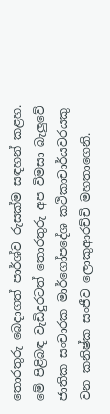තොරතුරු බෙදාගත් පාර්ශ්ව රුසක්ම සඳහන් කළහ. මේ පිළිබඳ වැඩිදුරටත් තොරතුරු අප විමසා බැලුවේ ජාතික සංචාරක මාර්ගෝපදේශ කථිකාචාර්යවරයකු වන කනිෂ්ක සංජීව ලොකුආරච්චි මහතාගෙනි.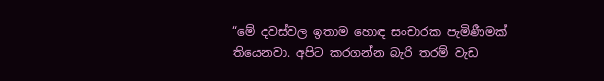“මේ දවස්වල ඉතාම හොඳ සංචාරක පැමිණීමක් තියෙනවා. අපිට කරගන්න බැරි තරම් වැඩ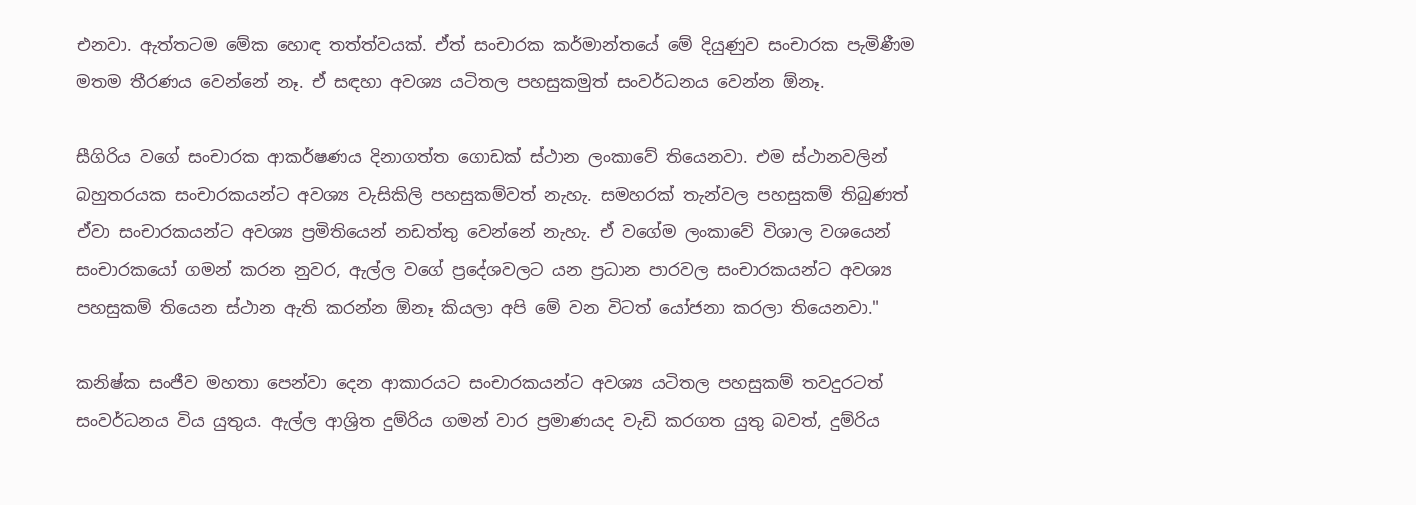එනවා. ඇත්තටම මේක හොඳ තත්ත්වයක්. ඒත් සංචාරක කර්මාන්තයේ මේ දියුණුව සංචාරක පැමිණීම මතම තීරණය වෙන්නේ නෑ. ඒ සඳහා අවශ්‍ය යටිතල පහසුකමුත් සංවර්ධනය වෙන්න ඕනෑ.

සීගිරිය වගේ සංචාරක ආකර්ෂණය දිනාගත්ත ගොඩක් ස්ථාන ලංකාවේ තියෙනවා. එම ස්ථානවලින් බහුතරයක සංචාරකයන්ට අවශ්‍ය වැසිකිලි පහසුකම්වත් නැහැ. සමහරක් තැන්වල පහසුකම් තිබුණත් ඒවා සංචාරකයන්ට අවශ්‍ය ප්‍රමිතියෙන් නඩත්තු වෙන්නේ නැහැ. ඒ වගේම ලංකාවේ විශාල වශයෙන් සංචාරකයෝ ගමන් කරන නුවර, ඇල්ල වගේ ප්‍රදේශවලට යන ප්‍රධාන පාරවල සංචාරකයන්ට අවශ්‍ය පහසුකම් තියෙන ස්ථාන ඇති කරන්න ඕනෑ කියලා අපි මේ වන විටත් යෝජනා කරලා තියෙනවා."

කනිෂ්ක සංජීව මහතා පෙන්වා දෙන ආකාරයට සංචාරකයන්ට අවශ්‍ය යටිතල පහසුකම් තවදුරටත් සංවර්ධනය විය යුතුය. ඇල්ල ආශ්‍රිත දුම්රිය ගමන් වාර ප්‍රමාණයද වැඩි කරගත යුතු බවත්, දුම්රිය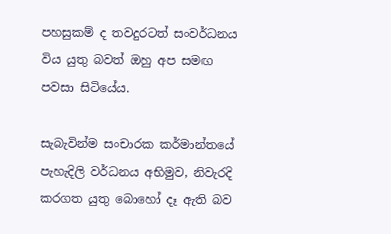පහසුකම් ද තවදුරටත් සංවර්ධනය විය යුතු බවත් ඔහු අප සමඟ පවසා සිටියේය.

සැබැවින්ම සංචාරක කර්මාන්තයේ පැහැදිලි වර්ධනය අභිමුව, නිවැරදි කරගත යුතු බොහෝ දෑ ඇති බව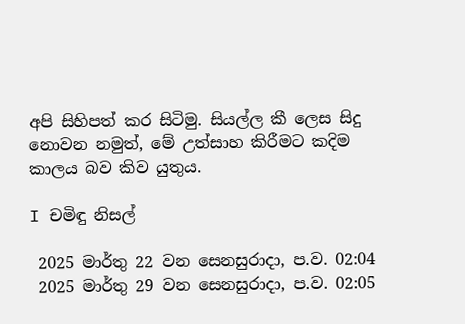අපි සිහිපත් කර සිටිමු. සියල්ල කී ලෙස සිදු නොවන නමුත්, මේ උත්සාහ කිරීමට කදිම කාලය බව කිව යුතුය.

I චමිඳු නිසල්

 2025 මාර්තු 22 වන සෙනසුරාදා, ප.ව. 02:04
 2025 මාර්තු 29 වන සෙනසුරාදා, ප.ව. 02:05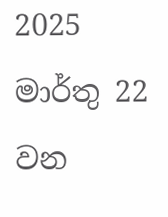2025 මාර්තු 22 වන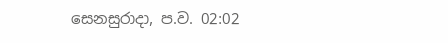සෙනසුරාදා, ප.ව. 02:02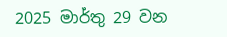2025 මාර්තු 29 වන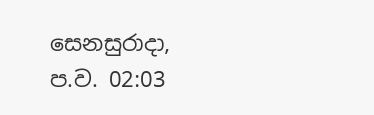සෙනසුරාදා, ප.ව. 02:03